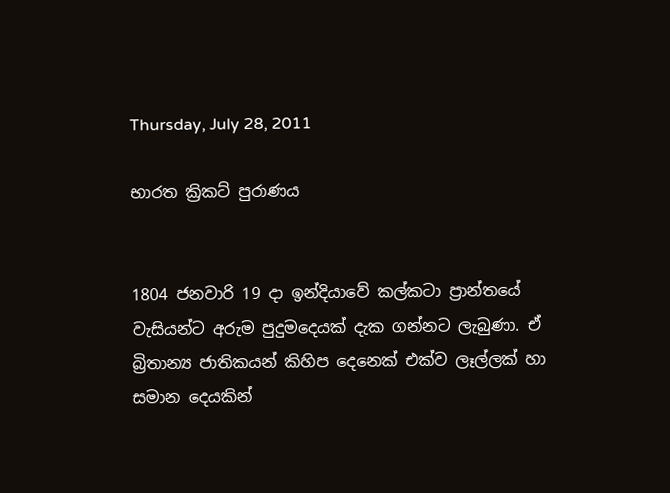Thursday, July 28, 2011

භාරත ක්‍රිකට්‌ පුරාණය


1804 ජනවාරි 19 දා ඉන්දියාවේ කල්කටා ප්‍රාන්තයේ වැසියන්ට අරුම පුදුමදෙයක්‌ දැක ගන්නට ලැබුණා. ඒ බ්‍රිතාන්‍ය ජාතිකයන් කිහිප දෙනෙක්‌ එක්‌ව ලෑල්ලක්‌ හා සමාන දෙයකින්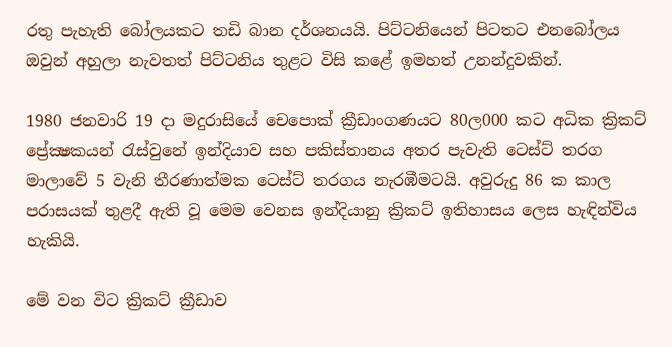රතු පැහැති බෝලයකට තඩි බාන දර්ශනයයි. පිට්‌ටනියෙන් පිටතට එනබෝලය ඔවුන් අහුලා නැවතත් පිට්‌ටනිය තුළට විසි කළේ ඉමහත් උනන්දුවකින්.

1980 ජනවාරි 19 දා මදුරාසියේ චෙපොක්‌ ක්‍රීඩාංගණයට 80ල000 කට අධික ක්‍රිකට්‌ ප්‍රේක්‍ෂකයන් රැස්‌වුනේ ඉන්දියාව සහ පකිස්‌තානය අතර පැවැති ටෙස්‌ට්‌ තරග මාලාවේ 5 වැනි තීරණාත්මක ටෙස්‌ට්‌ තරගය නැරඹීමටයි. අවුරුදු 86 ක කාල පරාසයක්‌ තුළදී ඇති වූ මෙම වෙනස ඉන්දියානු ක්‍රිකට්‌ ඉතිහාසය ලෙස හැඳින්විය හැකියි.

මේ වන විට ක්‍රිකට්‌ ක්‍රීඩාව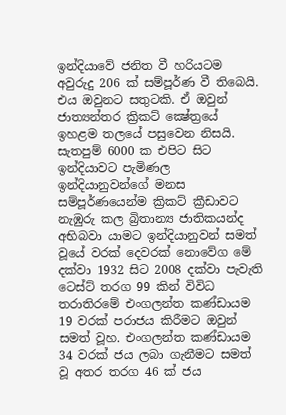ඉන්දියාවේ ජනිත වී හරියටම අවුරුදු 206 ක්‌ සම්පූර්ණ වී තිබෙයි. එය ඔවුනට සතුටකි. ඒ ඔවුන් ජාත්‍යන්තර ක්‍රිකට්‌ ක්‍ෂේත්‍රයේ ඉහළම තලයේ පසුවෙන නිසයි. සැතපුම් 6000 ක එපිට සිට ඉන්දියාවට පැමිණල ඉන්දියානුවන්ගේ මනස සම්පූර්ණයෙන්ම ක්‍රිකට්‌ ක්‍රීඩාවට නැඹුරු කල බ්‍රිතාන්‍ය ජාතිකයන්ද අභිබවා යාමට ඉන්දියානුවන් සමත් වූයේ වරක්‌ දෙවරක්‌ නොවේග මේ දක්‌වා 1932 සිට 2008 දක්‌වා පැවැති ටෙස්‌ට්‌ තරග 99 කින් විවිධ තරාතිරමේ එංගලන්ත කණ්‌ඩායම 19 වරක්‌ පරාජය කිරීමට ඔවුන් සමත් වූහ. එංගලන්ත කණ්‌ඩායම 34 වරක්‌ ජය ලබා ගැනීමට සමත් වූ අතර තරග 46 ක්‌ ජය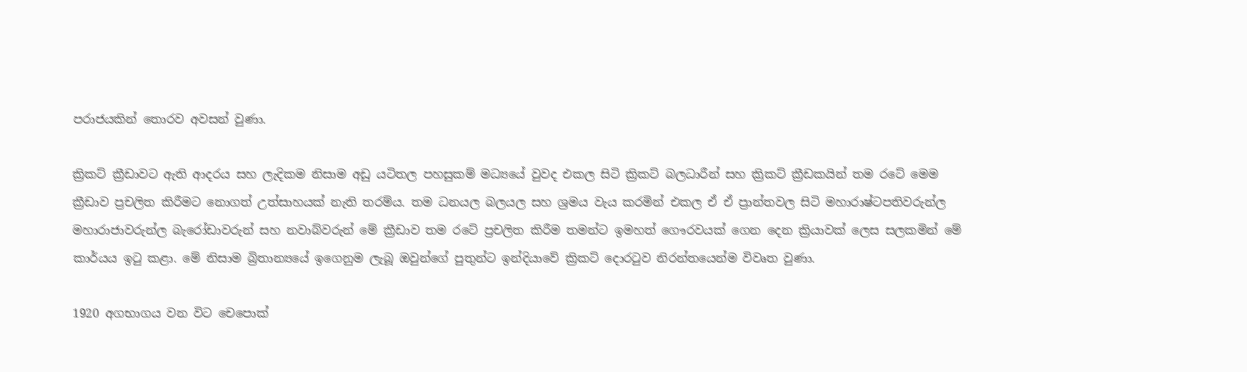පරාජයකින් තොරව අවසන් වුණා.

ක්‍රිකට්‌ ක්‍රීඩාවට ඇති ආදරය සහ ලැදිකම නිසාම අඩු යටිතල පහසුකම් මධ්‍යයේ වුවද එකල සිටි ක්‍රිකට්‌ බලධාරීන් සහ ක්‍රිකට්‌ ක්‍රීඩකයින් තම රටේ මෙම ක්‍රීඩාව ප්‍රචලිත කිරීමට නොගත් උත්සාහයක්‌ නැති තරම්ය. තම ධනයල බලයල සහ ශ්‍රමය වැය කරමින් එකල ඒ ඒ ප්‍රාන්තවල සිටි මහාරාෂ්ටපතිවරුන්ල මහාරාජාවරුන්ල බැරෝඩාවරුන් සහ නවාබ්වරුන් මේ ක්‍රීඩාව තම රටේ ප්‍රචලිත කිරීම තමන්ට ඉමහත් ගෞරවයක්‌ ගෙන දෙන ක්‍රියාවක්‌ ලෙස සලකමින් මේ කාර්යය ඉටු කළා. මේ නිසාම බ්‍රිතාන්‍යයේ ඉගෙනුම ලැබූ ඔවුන්ගේ පුතුන්ට ඉන්දියාවේ ක්‍රිකට්‌ දොරටුව නිරන්තයෙන්ම විවෘත වුණා.

1920 අගභාගය වන විට චෙපොක්‌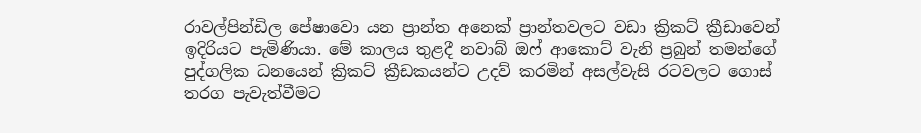රාවල්පින්ඩිල පේෂාවො යන ප්‍රාන්ත අනෙක්‌ ප්‍රාන්තවලට වඩා ක්‍රිකට්‌ ක්‍රීඩාවෙන් ඉදිරියට පැමිණියා. මේ කාලය තුළදී නවාබ් ඔෆ් ආකොට්‌ වැනි ප්‍රබුන් තමන්ගේ පුද්ගලික ධනයෙන් ක්‍රිකට්‌ ක්‍රීඩකයන්ට උදව් කරමින් අසල්වැසි රටවලට ගොස්‌ තරග පැවැත්වීමට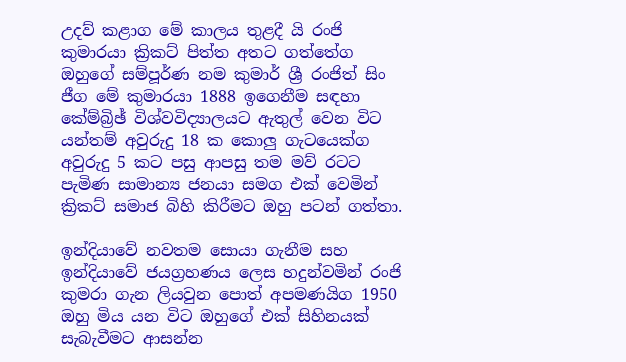උදව් කළාග මේ කාලය තුළදී යි රංජි කුමාරයා ක්‍රිකට්‌ පිත්ත අතට ගත්තේග ඔහුගේ සම්පූර්ණ නම කුමාර් ශ්‍රී රංජිත් සිං ජීග මේ කුමාරයා 1888 ඉගෙනීම සඳහා කේම්බ්‍රිඡ් විශ්වවිද්‍යාලයට ඇතුල් වෙන විට යන්තම් අවුරුදු 18 ක කොලු ගැටයෙක්‌ග අවුරුදු 5 කට පසු ආපසු තම මව් රටට පැමිණ සාමාන්‍ය ජනයා සමග එක්‌ වෙමින් ක්‍රිකට්‌ සමාජ බිහි කිරීමට ඔහු පටන් ගත්තා.

ඉන්දියාවේ නවතම සොයා ගැනීම සහ ඉන්දියාවේ ජයග්‍රහණය ලෙස හදුන්වමින් රංජි කුමරා ගැන ලියවුන පොත් අපමණයිග 1950 ඔහු මිය යන විට ඔහුගේ එක්‌ සිහිනයක්‌ සැබැවීමට ආසන්න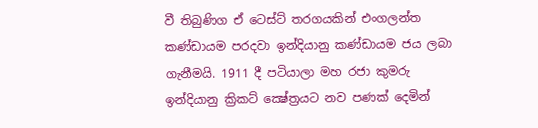වී තිබුණිග ඒ ටෙස්‌ට්‌ තරගයකින් එංගලන්ත කණ්‌ඩායම පරදවා ඉන්දියානු කණ්‌ඩායම ජය ලබා ගැනීමයි. 1911 දී පටියාලා මහ රජා කුමරු ඉන්දියානු ක්‍රිකට්‌ ක්‍ෂේත්‍රයට නව පණක්‌ දෙමින්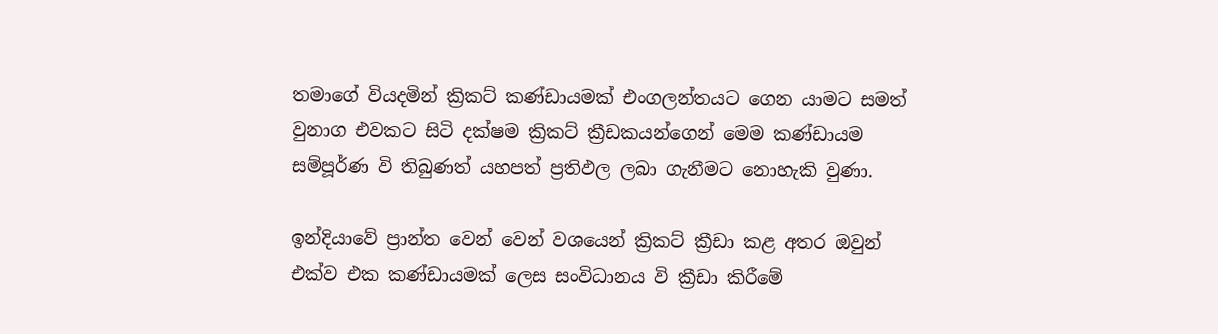තමාගේ වියදමින් ක්‍රිකට්‌ කණ්‌ඩායමක්‌ එංගලන්තයට ගෙන යාමට සමත් වුනාග එවකට සිටි දක්‌ෂම ක්‍රිකට්‌ ක්‍රීඩකයන්ගෙන් මෙම කණ්‌ඩායම සම්පූර්ණ වි තිබුණත් යහපත් ප්‍රතිඵල ලබා ගැනීමට නොහැකි වුණා.

ඉන්දියාවේ ප්‍රාන්ත වෙන් වෙන් වශයෙන් ක්‍රිකට්‌ ක්‍රීඩා කළ අතර ඔවුන් එක්‌ව එක කණ්‌ඩායමක්‌ ලෙස සංවිධානය වි ක්‍රීඩා කිරීමේ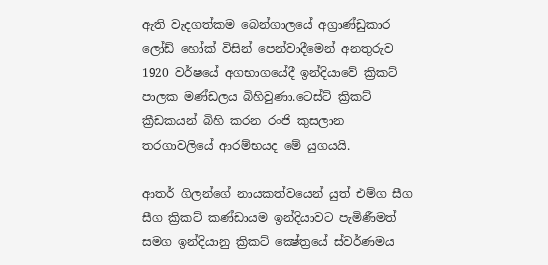ඇති වැදගත්කම බෙන්ගාලයේ අග්‍රාණ්‌ඩුකාර ලෝඩ් හෝක්‌ විසින් පෙන්වාදීමෙන් අනතුරුව 1920 වර්ෂයේ අගභාගයේදී ඉන්දියාවේ ක්‍රිකට්‌ පාලක මණ්‌ඩලය බිහිවුණා.ටෙස්‌ට්‌ ක්‍රිකට්‌ ක්‍රීඩකයන් බිහි කරන රංජි කුසලාන තරගාවලියේ ආරම්භයද මේ යුගයයි.

ආතර් ගිලන්ගේ නායකත්වයෙන් යුත් එම්ග සීග සීග ක්‍රිකට්‌ කණ්‌ඩායම ඉන්දියාවට පැමිණීමත් සමග ඉන්දියානු ක්‍රිකට්‌ ක්‍ෂේත්‍රයේ ස්‌වර්ණමය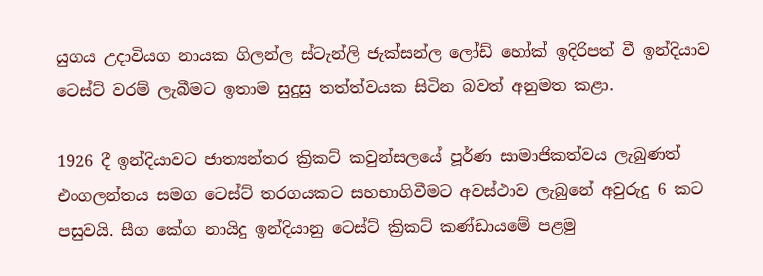යුගය උදාවියග නායක ගිලන්ල ස්‌ටැන්ලි ජැක්‌සන්ල ලෝඩ් හෝක්‌ ඉදිරිපත් වී ඉන්දියාව ටෙස්‌ට්‌ වරම් ලැබීමට ඉතාම සුදුසු තත්ත්වයක සිටින බවත් අනුමත කළා.

1926 දී ඉන්දියාවට ජාත්‍යන්තර ක්‍රිකට්‌ කවුන්සලයේ පූර්ණ සාමාජිකත්වය ලැබුණත් එංගලන්තය සමග ටෙස්‌ට්‌ තරගයකට සහභාගිවීමට අවස්‌ථාව ලැබුනේ අවුරුදු 6 කට පසුවයි. සීග කේග නායිදු ඉන්දියානු ටෙස්‌ට්‌ ක්‍රිකට්‌ කණ්‌ඩායමේ පළමු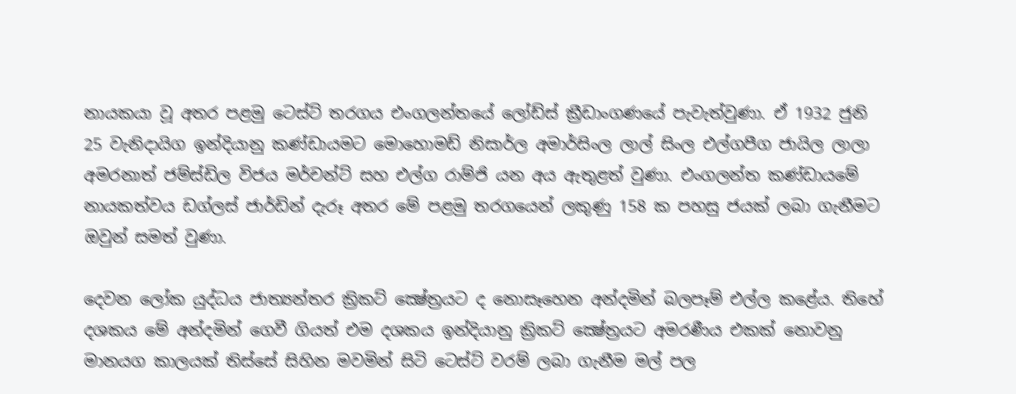නායකයා වූ අතර පළමු ටෙස්‌ට්‌ තරගය එංගලන්තයේ ලෝඩ්ස්‌ ක්‍රීඩාංගණයේ පැවැත්වුණා. ඒ 1932 ජුනි 25 වැනිදායිග ඉන්දියානු කණ්‌ඩායමට මොහොමඩ් නිසාර්ල අමාර්සිංල ලාල් සිංල එල්ගපීග ජායිල ලාලා අමරනාත් ජම්ස්‌ඩිල විජය මර්චන්ට්‌ සහ එල්ග රාම්ජි යන අය ඇතුළත් වුණා. එංගලන්ත කණ්‌ඩායමේ නායකත්වය ඩග්ලස්‌ ජාර්ඩින් දැරූ අතර මේ පළමු තරගයෙන් ලකුණු 158 ක පහසු ජයක්‌ ලබා ගැනීමට ඔවුන් සමත් වුණා.

දෙවන ලෝක යුද්ධය ජාත්‍යන්තර ක්‍රිකට්‌ ක්‍ෂේත්‍රයට ද නොසෑහෙන අන්දමින් බලපෑම් එල්ල කළේය. තිහේ දශකය මේ අන්දමින් ගෙවී ගියත් එම දශකය ඉන්දියානු ක්‍රිකට්‌ ක්‍ෂේත්‍රයට අමරණීය එකක්‌ නොවනු මානයග කාලයක්‌ තිස්‌සේ සිහින මවමින් සිටි ටෙස්‌ට්‌ වරම් ලබා ගැනීම මල් පල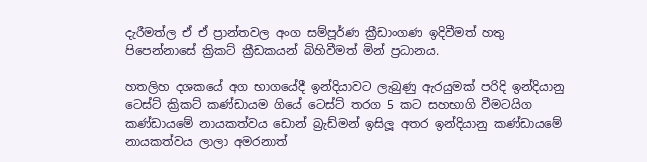දැරීමත්ල ඒ ඒ ප්‍රාන්තවල අංග සම්පූර්ණ ක්‍රීඩාංගණ ඉදිවීමත් හතු පිපෙන්නාසේ ක්‍රිකට්‌ ක්‍රීඩකයන් බිහිවීමත් මින් ප්‍රධානය.

හතලිහ දශකයේ අග භාගයේදී ඉන්දියාවට ලැබුණු ඇරයුමක්‌ පරිදි ඉන්දියානු ටෙස්‌ට්‌ ක්‍රිකට්‌ කණ්‌ඩායම ගියේ ටෙස්‌ට්‌ තරග 5 කට සහභාගි වීමටයිග කණ්‌ඩායමේ නායකත්වය ඩොන් බ්‍රැඩ්මන් ඉසිලූ අතර ඉන්දියානු කණ්‌ඩායමේ නායකත්වය ලාලා අමරනාත්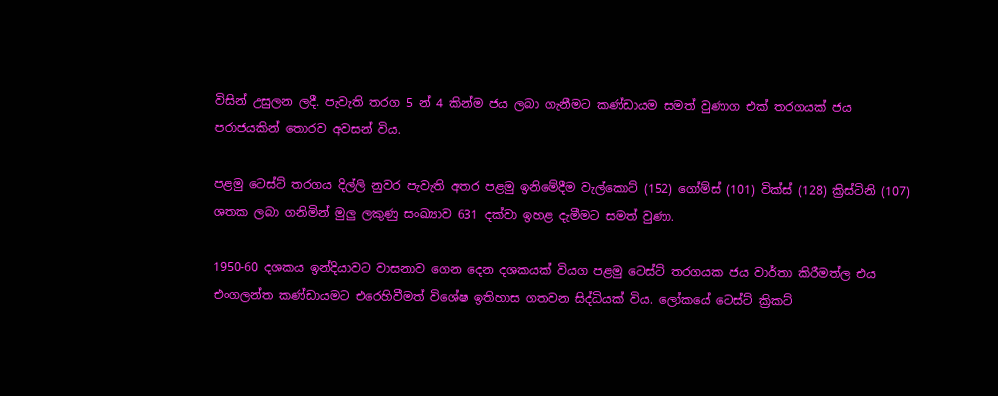විසින් උසුලන ලදී. පැවැති තරග 5 න් 4 කින්ම ජය ලබා ගැනීමට කණ්‌ඩායම සමත් වුණාග එක්‌ තරගයක්‌ ජය පරාජයකින් තොරව අවසන් විය.

පළමු ටෙස්‌ට්‌ තරගය දිල්ලි නුවර පැවැති අතර පළමු ඉනිමේදීම වැල්කොට්‌ (152) ගෝම්ස්‌ (101) වික්‌ස්‌ (128) ක්‍රිස්‌ටිනි (107) ශතක ලබා ගනිමින් මුලු ලකුණු සංඛ්‍යාව 631 දක්‌වා ඉහළ දැමීමට සමත් වුණා.

1950-60 දශකය ඉන්දියාවට වාසනාව ගෙන දෙන දශකයක්‌ වියග පළමු ටෙස්‌ට්‌ තරගයක ජය වාර්තා කිරීමත්ල එය එංගලන්ත කණ්‌ඩායමට එරෙහිවීමත් විශේෂ ඉතිහාස ගතවන සිද්ධියක්‌ විය. ලෝකයේ ටෙස්‌ට්‌ ක්‍රිකට්‌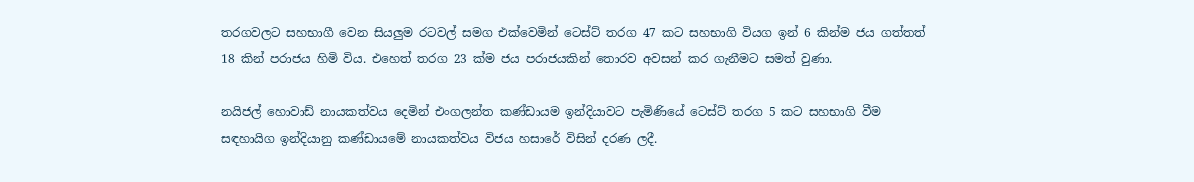තරගවලට සහභාගී වෙන සියලුම රටවල් සමග එක්‌වෙමින් ටෙස්‌ට්‌ තරග 47 කට සහභාගි වියග ඉන් 6 කින්ම ජය ගත්තත් 18 කින් පරාජය හිමි විය. එහෙත් තරග 23 ක්‌ම ජය පරාජයකින් තොරව අවසන් කර ගැනීමට සමත් වුණා.

නයිජල් හොවාඩ් නායකත්වය දෙමින් එංගලන්ත කණ්‌ඩායම ඉන්දියාවට පැමිණියේ ටෙස්‌ට්‌ තරග 5 කට සහභාගි වීම සඳහායිග ඉන්දියානු කණ්‌ඩායමේ නායකත්වය විජය හසාරේ විසින් දරණ ලදී.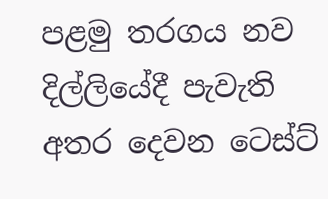පළමු තරගය නව දිල්ලියේදී පැවැති අතර දෙවන ටෙස්‌ට්‌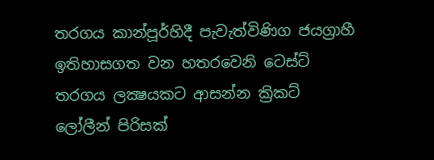තරගය කාන්පූර්හිදී පැවැත්විණිග ජයග්‍රාහී ඉතිහාසගත වන හතරවෙනි ටෙස්‌ට්‌ තරගය ලක්‍ෂයකට ආසන්න ක්‍රිකට්‌ ලෝලීන් පිරිසක්‌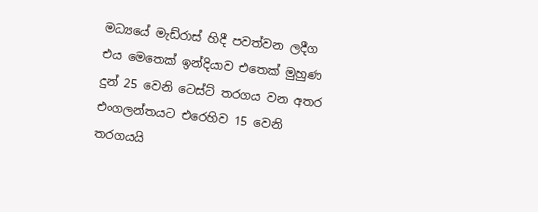මධ්‍යයේ මැඩ්රාස්‌ හිදී පවත්වන ලදීග එය මෙතෙක්‌ ඉන්දියාව එතෙක්‌ මුහුණ දුන් 25 වෙනි ටෙස්‌ට්‌ තරගය වන අතර එංගලන්තයට එරෙහිව 15 වෙනි තරගයයි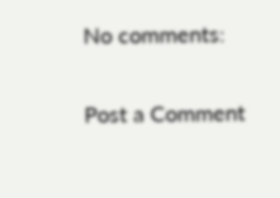No comments:

Post a Comment